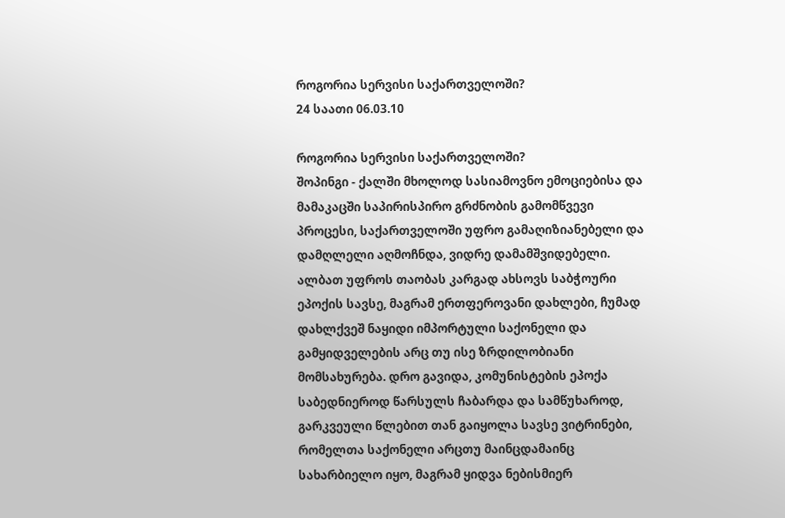როგორია სერვისი საქართველოში?
24 საათი 06.03.10

როგორია სერვისი საქართველოში?
შოპინგი - ქალში მხოლოდ სასიამოვნო ემოციებისა და მამაკაცში საპირისპირო გრძნობის გამომწვევი პროცესი, საქართველოში უფრო გამაღიზიანებელი და დამღლელი აღმოჩნდა, ვიდრე დამამშვიდებელი.
ალბათ უფროს თაობას კარგად ახსოვს საბჭოური ეპოქის სავსე, მაგრამ ერთფეროვანი დახლები, ჩუმად დახლქვეშ ნაყიდი იმპორტული საქონელი და გამყიდველების არც თუ ისე ზრდილობიანი მომსახურება. დრო გავიდა, კომუნისტების ეპოქა საბედნიეროდ წარსულს ჩაბარდა და სამწუხაროდ, გარკვეული წლებით თან გაიყოლა სავსე ვიტრინები, რომელთა საქონელი არცთუ მაინცდამაინც სახარბიელო იყო, მაგრამ ყიდვა ნებისმიერ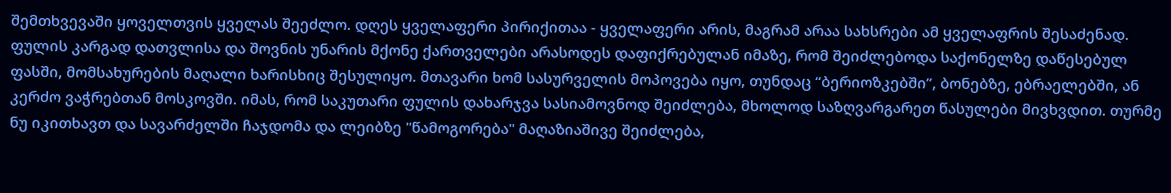შემთხვევაში ყოველთვის ყველას შეეძლო. დღეს ყველაფერი პირიქითაა - ყველაფერი არის, მაგრამ არაა სახსრები ამ ყველაფრის შესაძენად. ფულის კარგად დათვლისა და შოვნის უნარის მქონე ქართველები არასოდეს დაფიქრებულან იმაზე, რომ შეიძლებოდა საქონელზე დაწესებულ ფასში, მომსახურების მაღალი ხარისხიც შესულიყო. მთავარი ხომ სასურველის მოპოვება იყო, თუნდაც “ბერიოზკებში”, ბონებზე, ებრაელებში, ან კერძო ვაჭრებთან მოსკოვში. იმას, რომ საკუთარი ფულის დახარჯვა სასიამოვნოდ შეიძლება, მხოლოდ საზღვარგარეთ წასულები მივხვდით. თურმე ნუ იკითხავთ და სავარძელში ჩაჯდომა და ლეიბზე "წამოგორება" მაღაზიაშივე შეიძლება,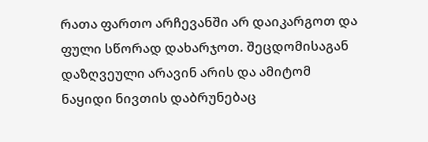რათა ფართო არჩევანში არ დაიკარგოთ და ფული სწორად დახარჯოთ. შეცდომისაგან დაზღვეული არავინ არის და ამიტომ ნაყიდი ნივთის დაბრუნებაც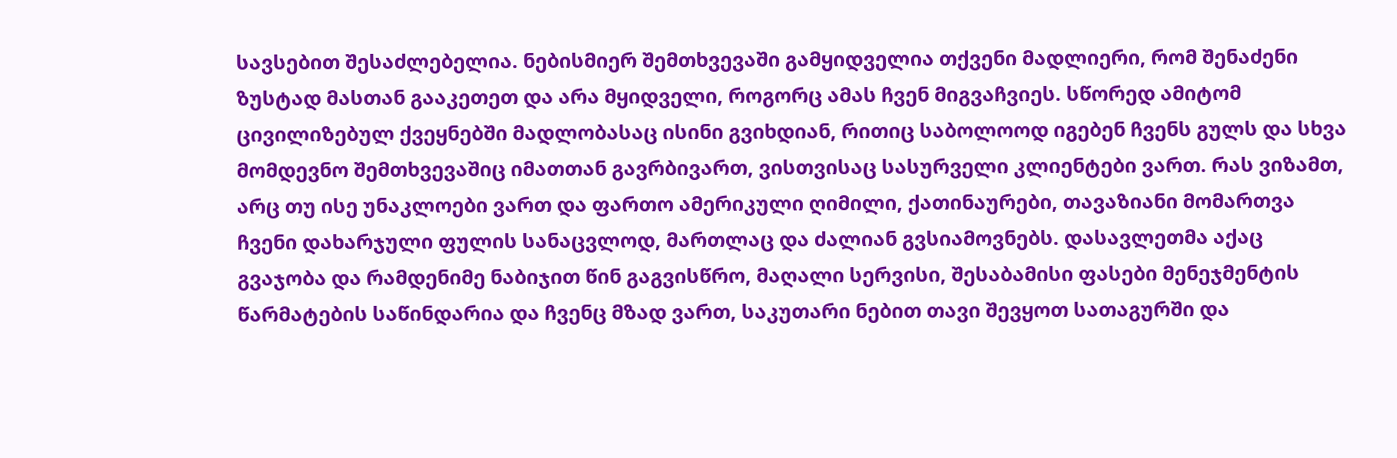სავსებით შესაძლებელია. ნებისმიერ შემთხვევაში გამყიდველია თქვენი მადლიერი, რომ შენაძენი ზუსტად მასთან გააკეთეთ და არა მყიდველი, როგორც ამას ჩვენ მიგვაჩვიეს. სწორედ ამიტომ ცივილიზებულ ქვეყნებში მადლობასაც ისინი გვიხდიან, რითიც საბოლოოდ იგებენ ჩვენს გულს და სხვა მომდევნო შემთხვევაშიც იმათთან გავრბივართ, ვისთვისაც სასურველი კლიენტები ვართ. რას ვიზამთ, არც თუ ისე უნაკლოები ვართ და ფართო ამერიკული ღიმილი, ქათინაურები, თავაზიანი მომართვა ჩვენი დახარჯული ფულის სანაცვლოდ, მართლაც და ძალიან გვსიამოვნებს. დასავლეთმა აქაც გვაჯობა და რამდენიმე ნაბიჯით წინ გაგვისწრო, მაღალი სერვისი, შესაბამისი ფასები მენეჯმენტის წარმატების საწინდარია და ჩვენც მზად ვართ, საკუთარი ნებით თავი შევყოთ სათაგურში და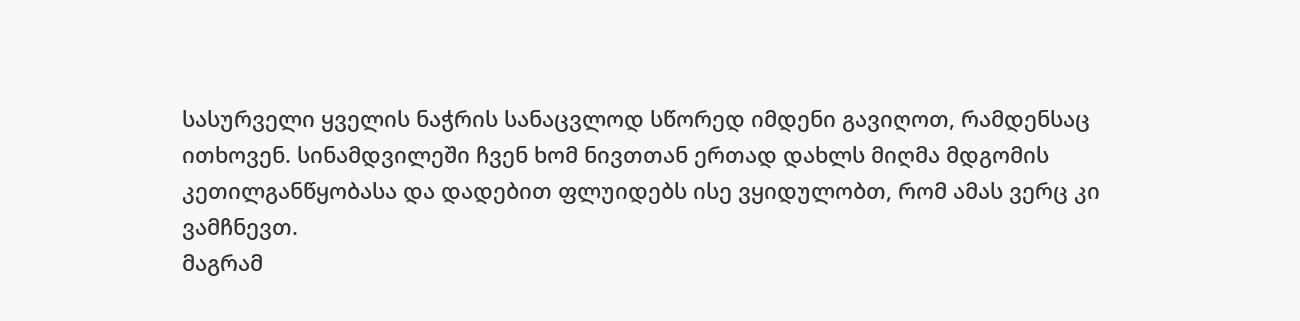სასურველი ყველის ნაჭრის სანაცვლოდ სწორედ იმდენი გავიღოთ, რამდენსაც ითხოვენ. სინამდვილეში ჩვენ ხომ ნივთთან ერთად დახლს მიღმა მდგომის კეთილგანწყობასა და დადებით ფლუიდებს ისე ვყიდულობთ, რომ ამას ვერც კი ვამჩნევთ.
მაგრამ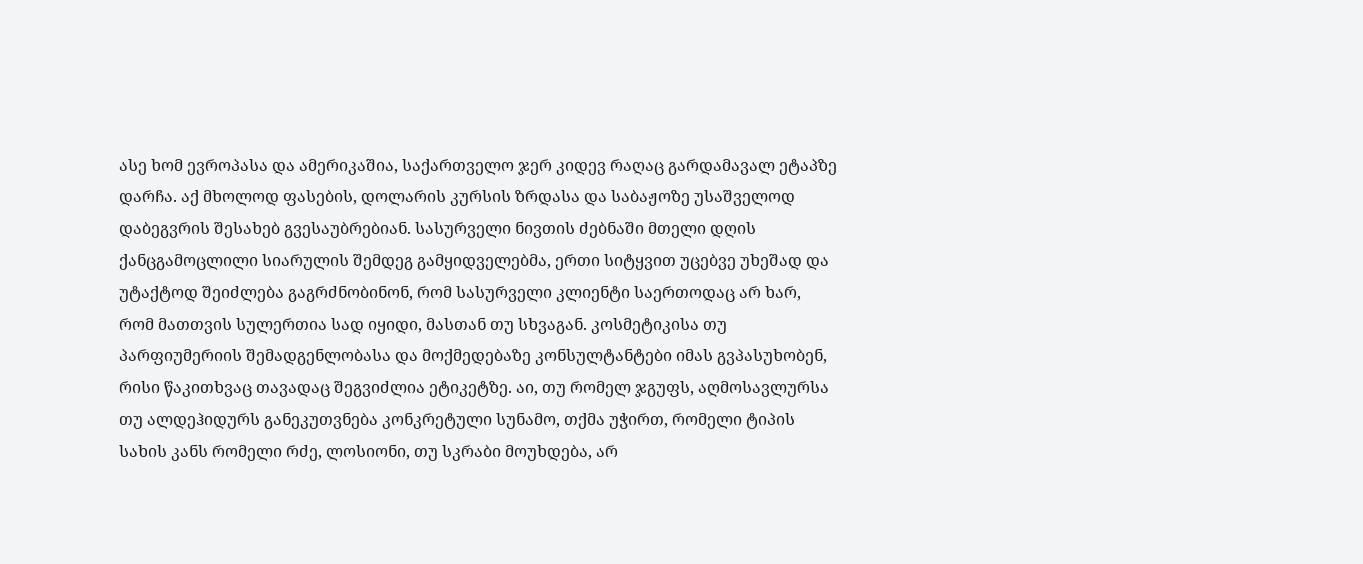ასე ხომ ევროპასა და ამერიკაშია, საქართველო ჯერ კიდევ რაღაც გარდამავალ ეტაპზე დარჩა. აქ მხოლოდ ფასების, დოლარის კურსის ზრდასა და საბაჟოზე უსაშველოდ დაბეგვრის შესახებ გვესაუბრებიან. სასურველი ნივთის ძებნაში მთელი დღის ქანცგამოცლილი სიარულის შემდეგ გამყიდველებმა, ერთი სიტყვით უცებვე უხეშად და უტაქტოდ შეიძლება გაგრძნობინონ, რომ სასურველი კლიენტი საერთოდაც არ ხარ, რომ მათთვის სულერთია სად იყიდი, მასთან თუ სხვაგან. კოსმეტიკისა თუ პარფიუმერიის შემადგენლობასა და მოქმედებაზე კონსულტანტები იმას გვპასუხობენ, რისი წაკითხვაც თავადაც შეგვიძლია ეტიკეტზე. აი, თუ რომელ ჯგუფს, აღმოსავლურსა თუ ალდეჰიდურს განეკუთვნება კონკრეტული სუნამო, თქმა უჭირთ, რომელი ტიპის სახის კანს რომელი რძე, ლოსიონი, თუ სკრაბი მოუხდება, არ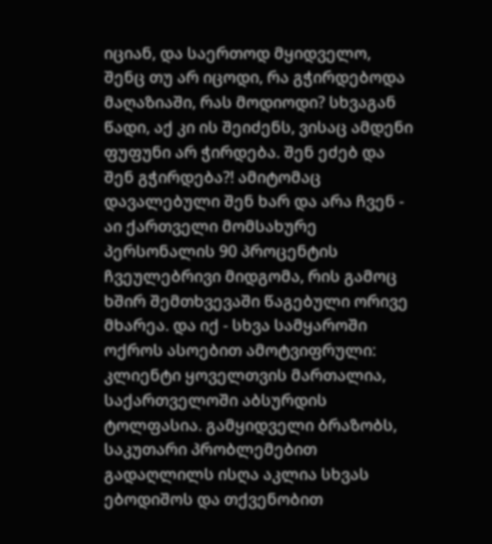იციან, და საერთოდ მყიდველო, შენც თუ არ იცოდი, რა გჭირდებოდა მაღაზიაში, რას მოდიოდი? სხვაგან წადი, აქ კი ის შეიძენს, ვისაც ამდენი ფუფუნი არ ჭირდება. შენ ეძებ და შენ გჭირდება?! ამიტომაც დავალებული შენ ხარ და არა ჩვენ - აი ქართველი მომსახურე პერსონალის 90 პროცენტის ჩვეულებრივი მიდგომა, რის გამოც ხშირ შემთხვევაში წაგებული ორივე მხარეა. და იქ - სხვა სამყაროში ოქროს ასოებით ამოტვიფრული: კლიენტი ყოველთვის მართალია, საქართველოში აბსურდის ტოლფასია. გამყიდველი ბრაზობს, საკუთარი პრობლემებით გადაღლილს ისღა აკლია სხვას ებოდიშოს და თქვენობით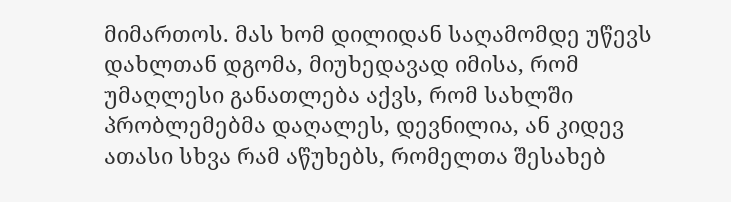მიმართოს. მას ხომ დილიდან საღამომდე უწევს დახლთან დგომა, მიუხედავად იმისა, რომ უმაღლესი განათლება აქვს, რომ სახლში პრობლემებმა დაღალეს, დევნილია, ან კიდევ ათასი სხვა რამ აწუხებს, რომელთა შესახებ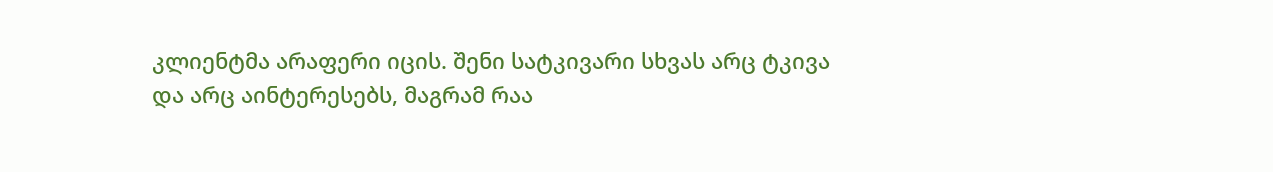კლიენტმა არაფერი იცის. შენი სატკივარი სხვას არც ტკივა და არც აინტერესებს, მაგრამ რაა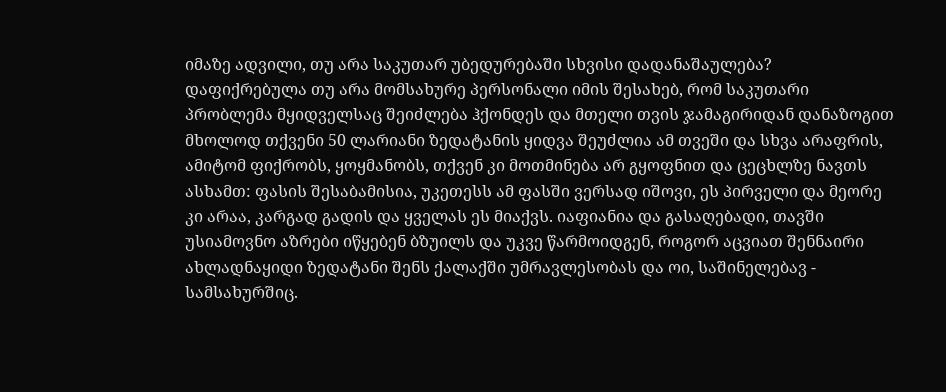იმაზე ადვილი, თუ არა საკუთარ უბედურებაში სხვისი დადანაშაულება? დაფიქრებულა თუ არა მომსახურე პერსონალი იმის შესახებ, რომ საკუთარი პრობლემა მყიდველსაც შეიძლება ჰქონდეს და მთელი თვის ჯამაგირიდან დანაზოგით მხოლოდ თქვენი 50 ლარიანი ზედატანის ყიდვა შეუძლია ამ თვეში და სხვა არაფრის, ამიტომ ფიქრობს, ყოყმანობს, თქვენ კი მოთმინება არ გყოფნით და ცეცხლზე ნავთს ასხამთ: ფასის შესაბამისია, უკეთესს ამ ფასში ვერსად იშოვი, ეს პირველი და მეორე კი არაა, კარგად გადის და ყველას ეს მიაქვს. იაფიანია და გასაღებადი, თავში უსიამოვნო აზრები იწყებენ ბზუილს და უკვე წარმოიდგენ, როგორ აცვიათ შენნაირი ახლადნაყიდი ზედატანი შენს ქალაქში უმრავლესობას და ოი, საშინელებავ - სამსახურშიც.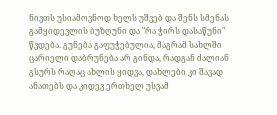ნივთს უსიამოვნოდ ხელს უშვებ და შენს სმენას გამყიდევლის ბუზღუნი და "რა ჭირს დასაწუნი" წვდება. გუნება გაფუჭებულია, მაგრამ სახლში ცარიელი დაბრუნება არ გინდა, რადგან ძალიან გსურს რაღაც ახლის ყიდვა, დახლები კი შავად ანათებს და კიდევ ერთხელ უსვამ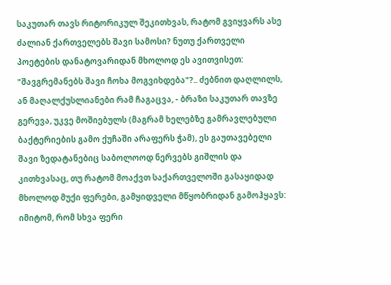საკუთარ თავს რიტორიკულ შეკითხვას, რატომ გვიყვარს ასე ძალიან ქართველებს შავი სამოსი? ნუთუ ქართველი პოეტების დანატოვარიდან მხოლოდ ეს ავითვისეთ: "შავგრემანებს შავი ჩოხა მოგვიხდება"?.. ძებნით დაღლილს, ან მაღალქუსლიანები რამ ჩაგაცვა, - ბრაზი საკუთარ თავზე გერევა, უკვე მოშიებულს (მაგრამ ხელებზე გამრავლებული ბაქტერიების გამო ქუჩაში არაფერს ჭამ), ეს გაუთავებელი შავი ზედატანებიც საბოლოოდ ნერვებს გიშლის და კითხვასაც, თუ რატომ მოაქვთ საქართველოში გასაყიდად მხოლოდ მუქი ფერები, გამყიდველი მწყობრიდან გამოჰყავს: იმიტომ, რომ სხვა ფერი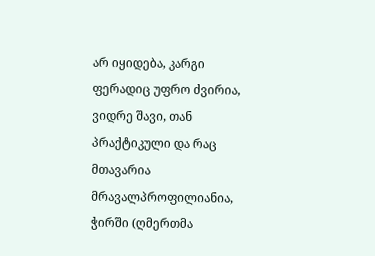არ იყიდება, კარგი ფერადიც უფრო ძვირია, ვიდრე შავი, თან პრაქტიკული და რაც მთავარია მრავალპროფილიანია, ჭირში (ღმერთმა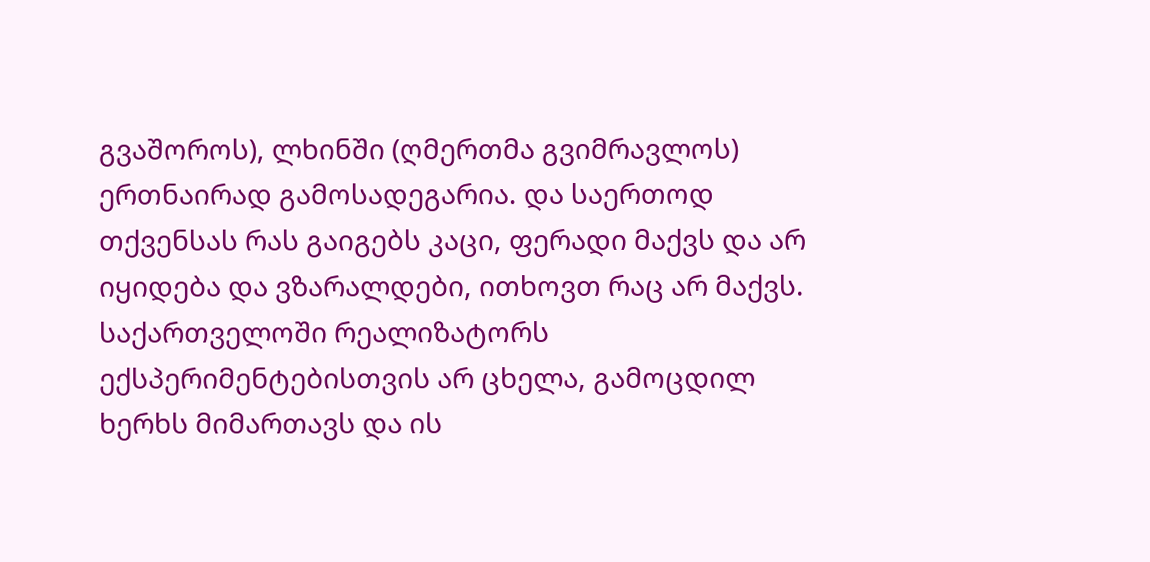გვაშოროს), ლხინში (ღმერთმა გვიმრავლოს) ერთნაირად გამოსადეგარია. და საერთოდ თქვენსას რას გაიგებს კაცი, ფერადი მაქვს და არ იყიდება და ვზარალდები, ითხოვთ რაც არ მაქვს.
საქართველოში რეალიზატორს ექსპერიმენტებისთვის არ ცხელა, გამოცდილ ხერხს მიმართავს და ის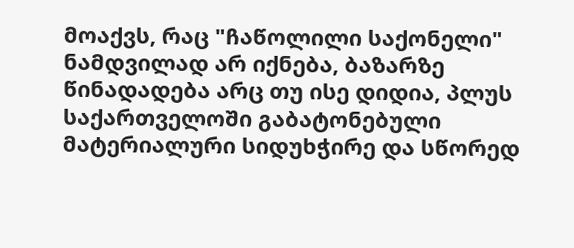მოაქვს, რაც "ჩაწოლილი საქონელი" ნამდვილად არ იქნება, ბაზარზე წინადადება არც თუ ისე დიდია, პლუს საქართველოში გაბატონებული მატერიალური სიდუხჭირე და სწორედ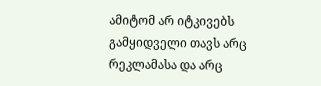ამიტომ არ იტკივებს გამყიდველი თავს არც რეკლამასა და არც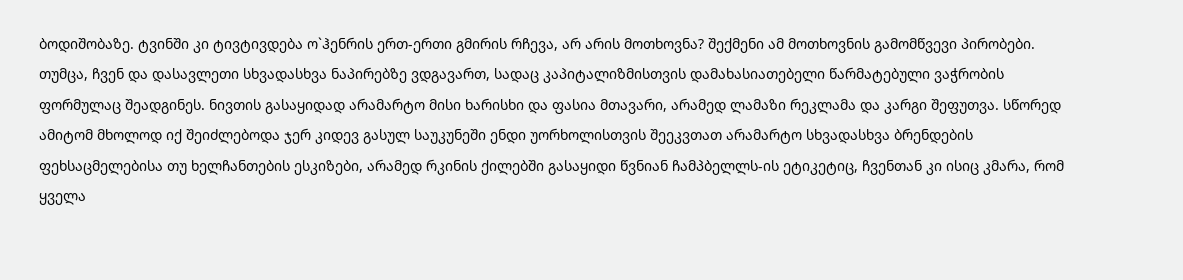ბოდიშობაზე. ტვინში კი ტივტივდება ო`ჰენრის ერთ-ერთი გმირის რჩევა, არ არის მოთხოვნა? შექმენი ამ მოთხოვნის გამომწვევი პირობები. თუმცა, ჩვენ და დასავლეთი სხვადასხვა ნაპირებზე ვდგავართ, სადაც კაპიტალიზმისთვის დამახასიათებელი წარმატებული ვაჭრობის ფორმულაც შეადგინეს. ნივთის გასაყიდად არამარტო მისი ხარისხი და ფასია მთავარი, არამედ ლამაზი რეკლამა და კარგი შეფუთვა. სწორედ ამიტომ მხოლოდ იქ შეიძლებოდა ჯერ კიდევ გასულ საუკუნეში ენდი უორხოლისთვის შეეკვთათ არამარტო სხვადასხვა ბრენდების ფეხსაცმელებისა თუ ხელჩანთების ესკიზები, არამედ რკინის ქილებში გასაყიდი წვნიან ჩამპბელლს-ის ეტიკეტიც, ჩვენთან კი ისიც კმარა, რომ ყველა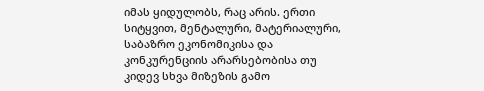იმას ყიდულობს, რაც არის. ერთი სიტყვით, მენტალური, მატერიალური, საბაზრო ეკონომიკისა და კონკურენციის არარსებობისა თუ კიდევ სხვა მიზეზის გამო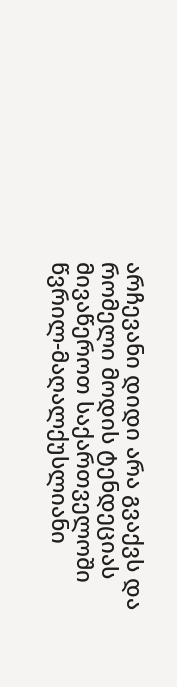არჩევანი დიდი არა გვაქვს და რომელი მოდის ტენდეციას მივაწეროთ საქართველოში წვრილ-მაღალქუსლიანი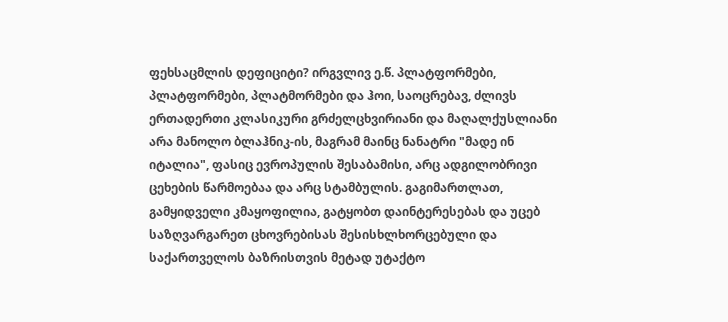ფეხსაცმლის დეფიციტი? ირგვლივ ე.წ. პლატფორმები, პლატფორმები, პლატმორმები და ჰოი, საოცრებავ, ძლივს ერთადერთი კლასიკური გრძელცხვირიანი და მაღალქუსლიანი არა მანოლო ბლაჰნიკ-ის, მაგრამ მაინც ნანატრი "მადე ინ იტალია", ფასიც ევროპულის შესაბამისი, არც ადგილობრივი ცეხების წარმოებაა და არც სტამბულის. გაგიმართლათ, გამყიდველი კმაყოფილია, გატყობთ დაინტერესებას და უცებ საზღვარგარეთ ცხოვრებისას შესისხლხორცებული და საქართველოს ბაზრისთვის მეტად უტაქტო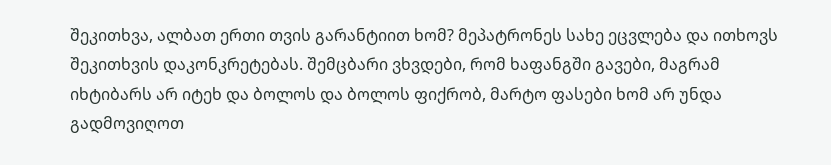შეკითხვა, ალბათ ერთი თვის გარანტიით ხომ? მეპატრონეს სახე ეცვლება და ითხოვს შეკითხვის დაკონკრეტებას. შემცბარი ვხვდები, რომ ხაფანგში გავები, მაგრამ იხტიბარს არ იტეხ და ბოლოს და ბოლოს ფიქრობ, მარტო ფასები ხომ არ უნდა გადმოვიღოთ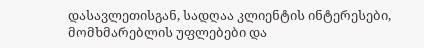დასავლეთისგან, სადღაა კლიენტის ინტერესები, მომხმარებლის უფლებები და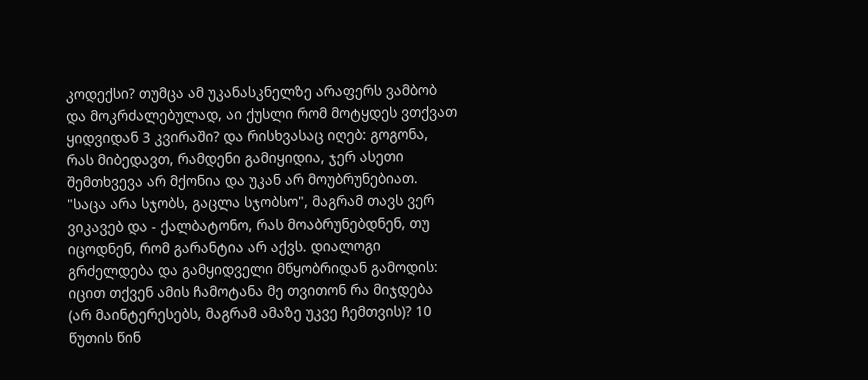კოდექსი? თუმცა ამ უკანასკნელზე არაფერს ვამბობ და მოკრძალებულად, აი ქუსლი რომ მოტყდეს ვთქვათ ყიდვიდან 3 კვირაში? და რისხვასაც იღებ: გოგონა, რას მიბედავთ, რამდენი გამიყიდია, ჯერ ასეთი შემთხვევა არ მქონია და უკან არ მოუბრუნებიათ. "საცა არა სჯობს, გაცლა სჯობსო", მაგრამ თავს ვერ ვიკავებ და - ქალბატონო, რას მოაბრუნებდნენ, თუ იცოდნენ, რომ გარანტია არ აქვს. დიალოგი გრძელდება და გამყიდველი მწყობრიდან გამოდის: იცით თქვენ ამის ჩამოტანა მე თვითონ რა მიჯდება (არ მაინტერესებს, მაგრამ ამაზე უკვე ჩემთვის)? 10 წუთის წინ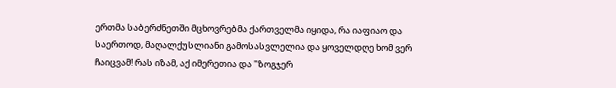ერთმა საბერძნეთში მცხოვრებმა ქართველმა იყიდა, რა იაფიაო და საერთოდ, მაღალქუსლიანი გამოსასვლელია და ყოველდღე ხომ ვერ ჩაიცვამ! რას იზამ, აქ იმერეთია და "ზოგჯერ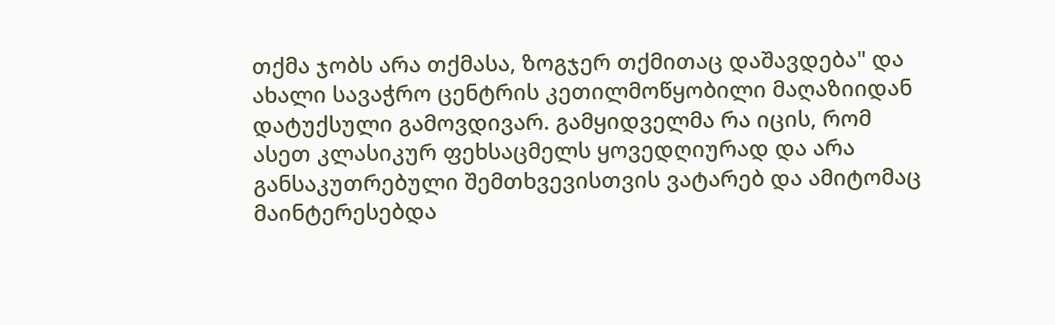თქმა ჯობს არა თქმასა, ზოგჯერ თქმითაც დაშავდება" და ახალი სავაჭრო ცენტრის კეთილმოწყობილი მაღაზიიდან დატუქსული გამოვდივარ. გამყიდველმა რა იცის, რომ ასეთ კლასიკურ ფეხსაცმელს ყოვედღიურად და არა განსაკუთრებული შემთხვევისთვის ვატარებ და ამიტომაც მაინტერესებდა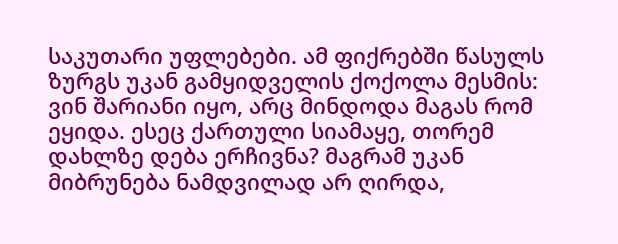საკუთარი უფლებები. ამ ფიქრებში წასულს ზურგს უკან გამყიდველის ქოქოლა მესმის: ვინ შარიანი იყო, არც მინდოდა მაგას რომ ეყიდა. ესეც ქართული სიამაყე, თორემ დახლზე დება ერჩივნა? მაგრამ უკან მიბრუნება ნამდვილად არ ღირდა,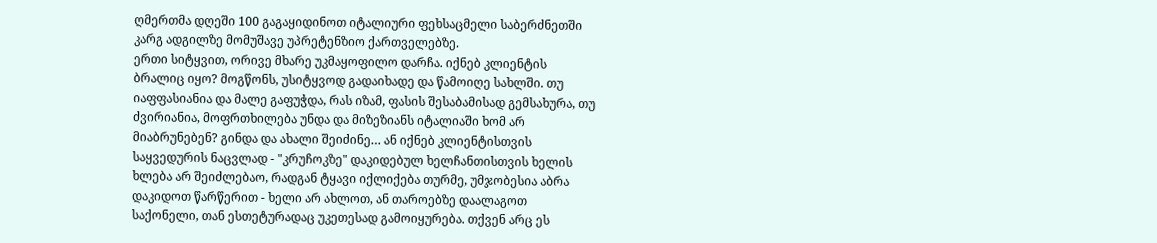ღმერთმა დღეში 100 გაგაყიდინოთ იტალიური ფეხსაცმელი საბერძნეთში კარგ ადგილზე მომუშავე უპრეტენზიო ქართველებზე.
ერთი სიტყვით, ორივე მხარე უკმაყოფილო დარჩა. იქნებ კლიენტის ბრალიც იყო? მოგწონს, უსიტყვოდ გადაიხადე და წამოიღე სახლში. თუ იაფფასიანია და მალე გაფუჭდა, რას იზამ, ფასის შესაბამისად გემსახურა, თუ ძვირიანია, მოფრთხილება უნდა და მიზეზიანს იტალიაში ხომ არ მიაბრუნებენ? გინდა და ახალი შეიძინე… ან იქნებ კლიენტისთვის საყვედურის ნაცვლად - "კრუჩოკზე" დაკიდებულ ხელჩანთისთვის ხელის ხლება არ შეიძლებაო, რადგან ტყავი იქლიქება თურმე, უმჯობესია აბრა დაკიდოთ წარწერით - ხელი არ ახლოთ, ან თაროებზე დაალაგოთ საქონელი, თან ესთეტურადაც უკეთესად გამოიყურება. თქვენ არც ეს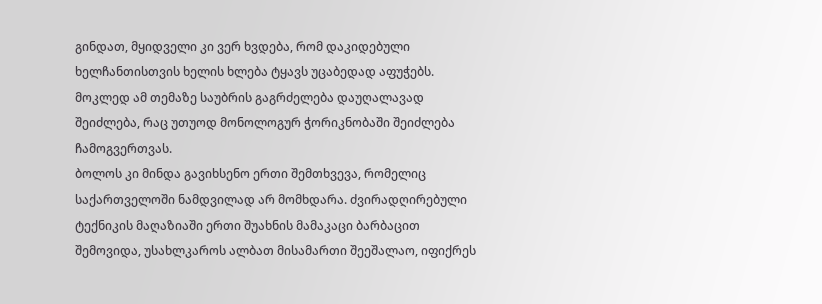გინდათ, მყიდველი კი ვერ ხვდება, რომ დაკიდებული ხელჩანთისთვის ხელის ხლება ტყავს უცაბედად აფუჭებს. მოკლედ ამ თემაზე საუბრის გაგრძელება დაუღალავად შეიძლება, რაც უთუოდ მონოლოგურ ჭორიკნობაში შეიძლება ჩამოგვერთვას.
ბოლოს კი მინდა გავიხსენო ერთი შემთხვევა, რომელიც საქართველოში ნამდვილად არ მომხდარა. ძვირადღირებული ტექნიკის მაღაზიაში ერთი შუახნის მამაკაცი ბარბაცით შემოვიდა, უსახლკაროს ალბათ მისამართი შეეშალაო, იფიქრეს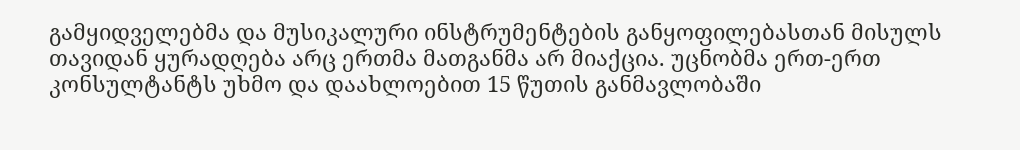გამყიდველებმა და მუსიკალური ინსტრუმენტების განყოფილებასთან მისულს თავიდან ყურადღება არც ერთმა მათგანმა არ მიაქცია. უცნობმა ერთ-ერთ კონსულტანტს უხმო და დაახლოებით 15 წუთის განმავლობაში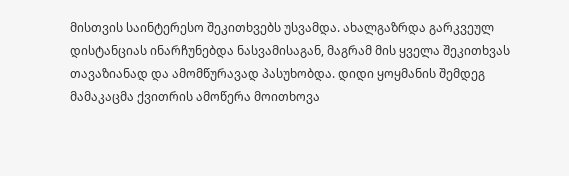მისთვის საინტერესო შეკითხვებს უსვამდა. ახალგაზრდა გარკვეულ დისტანციას ინარჩუნებდა ნასვამისაგან, მაგრამ მის ყველა შეკითხვას თავაზიანად და ამომწურავად პასუხობდა. დიდი ყოყმანის შემდეგ მამაკაცმა ქვითრის ამოწერა მოითხოვა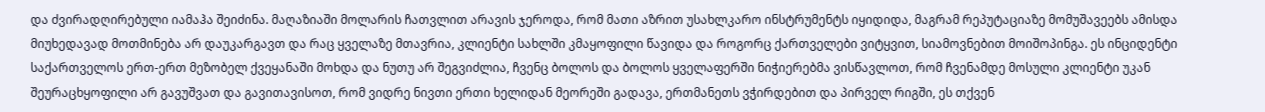და ძვირადღირებული იამაჰა შეიძინა. მაღაზიაში მოლარის ჩათვლით არავის ჯეროდა, რომ მათი აზრით უსახლკარო ინსტრუმენტს იყიდიდა, მაგრამ რეპუტაციაზე მომუშავეებს ამისდა მიუხედავად მოთმინება არ დაუკარგავთ და რაც ყველაზე მთავრია, კლიენტი სახლში კმაყოფილი წავიდა და როგორც ქართველები ვიტყვით, სიამოვნებით მოიშოპინგა. ეს ინციდენტი საქართველოს ერთ-ერთ მეზობელ ქვეყანაში მოხდა და ნუთუ არ შეგვიძლია, ჩვენც ბოლოს და ბოლოს ყველაფერში ნიჭიერებმა ვისწავლოთ, რომ ჩვენამდე მოსული კლიენტი უკან შეურაცხყოფილი არ გავუშვათ და გავითავისოთ, რომ ვიდრე ნივთი ერთი ხელიდან მეორეში გადავა, ერთმანეთს ვჭირდებით და პირველ რიგში, ეს თქვენ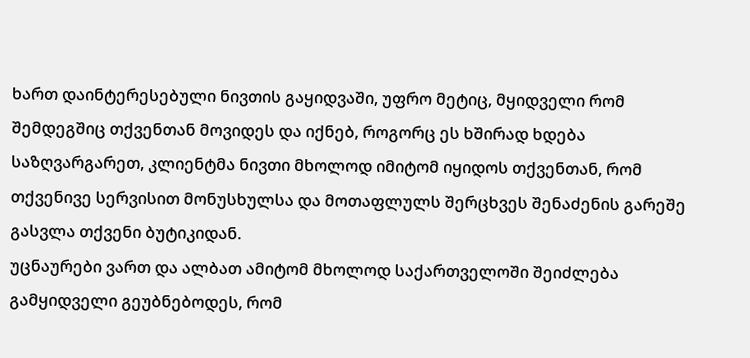ხართ დაინტერესებული ნივთის გაყიდვაში, უფრო მეტიც, მყიდველი რომ შემდეგშიც თქვენთან მოვიდეს და იქნებ, როგორც ეს ხშირად ხდება საზღვარგარეთ, კლიენტმა ნივთი მხოლოდ იმიტომ იყიდოს თქვენთან, რომ თქვენივე სერვისით მონუსხულსა და მოთაფლულს შერცხვეს შენაძენის გარეშე გასვლა თქვენი ბუტიკიდან.
უცნაურები ვართ და ალბათ ამიტომ მხოლოდ საქართველოში შეიძლება გამყიდველი გეუბნებოდეს, რომ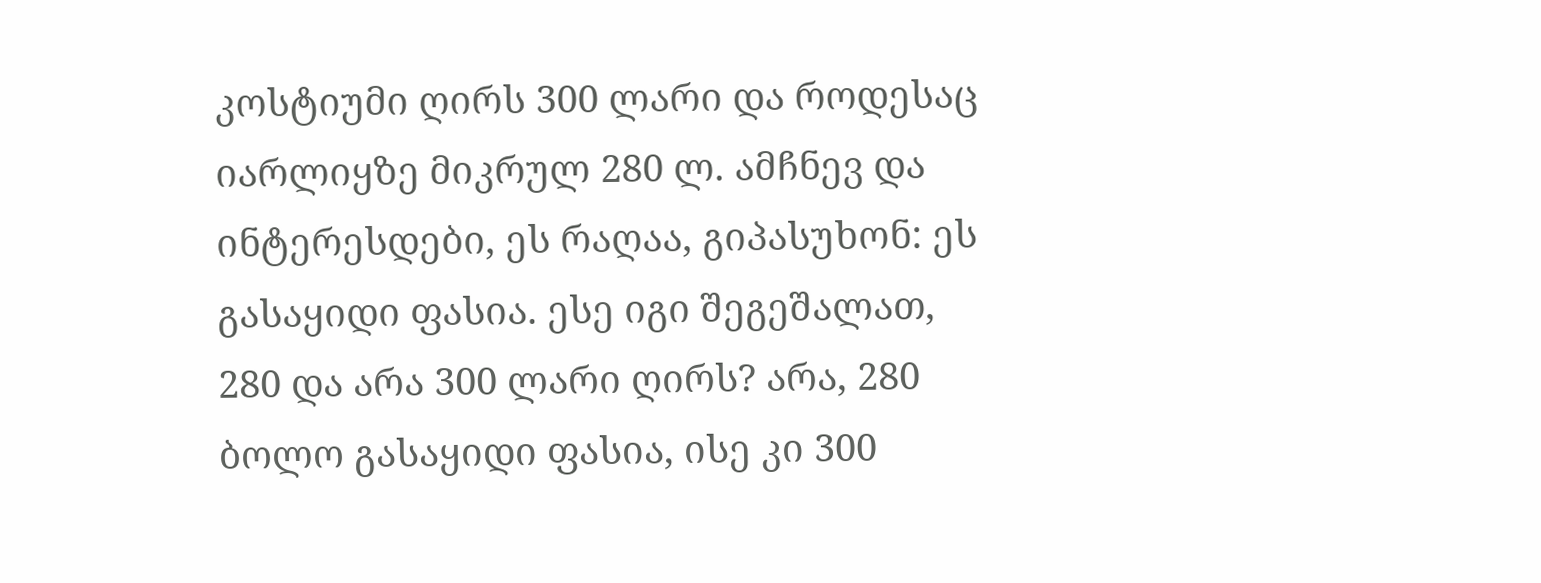კოსტიუმი ღირს 300 ლარი და როდესაც იარლიყზე მიკრულ 280 ლ. ამჩნევ და ინტერესდები, ეს რაღაა, გიპასუხონ: ეს გასაყიდი ფასია. ესე იგი შეგეშალათ, 280 და არა 300 ლარი ღირს? არა, 280 ბოლო გასაყიდი ფასია, ისე კი 300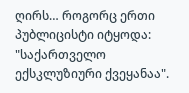ღირს… როგორც ერთი პუბლიცისტი იტყოდა: "საქართველო ექსკლუზიური ქვეყანაა".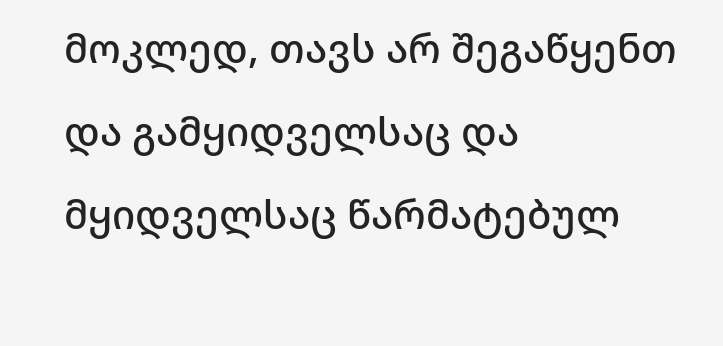მოკლედ, თავს არ შეგაწყენთ და გამყიდველსაც და მყიდველსაც წარმატებულ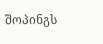შოპინგს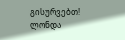გისურვებთ!
ლონდა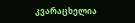კვარაცხელია